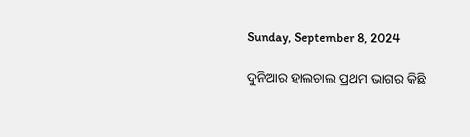Sunday, September 8, 2024

ଦୁନିଆର ହାଲଚାଲ ପ୍ରଥମ ଭାଗର କିଛି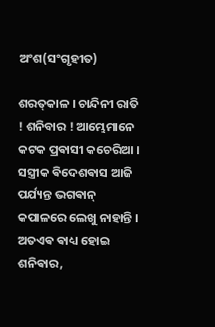ଅଂଶ(ସଂଗୃହୀତ)

ଶରତ୍‌କାଳ । ଚାନ୍ଦିନୀ ରାତି ! ଶନିବାର ! ଆମ୍ଭେମାନେ କଟକ ପ୍ରଵାସୀ କଚେରିଆ । ସସ୍ତ୍ରୀକ ଵିଦେଶଵାସ ଆଜି ପର୍ଯ୍ୟନ୍ତ ଭଗଵାନ୍ କପାଳରେ ଲେଖୁ ନାହାନ୍ତି । ଅତଏଵ ଵାଧ୍ୟ ହୋଇ ଶନିଵାର,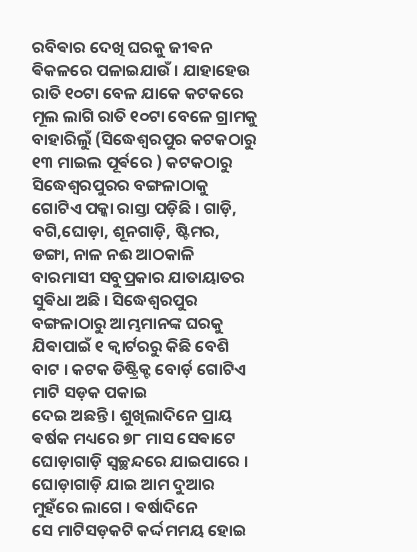ରବିଵାର ଦେଖି ଘରକୁ ଜୀଵନ ଵିକଳରେ ପଳାଇଯାଉଁ । ଯାହାହେଉ ରାତି ୧୦ଟା ବେଳ ଯାକେ କଟକରେ ମୂଲ ଲାଗି ରାତି ୧୦ଟା ବେଳେ ଗ୍ରାମକୁ ବାହାରିଲୁଁ (ସିଦ୍ଧେଶ୍ୱରପୁର କଟକଠାରୁ ୧୩ ମାଇଲ ପୂର୍ଵରେ ) କଟକଠାରୁ ସିଦ୍ଧେଶ୍ୱରପୁରର ବଙ୍ଗଳାଠାକୁ ଗୋଟିଏ ପକ୍କା ରାସ୍ତା ପଡ଼ିଛି । ଗାଡ଼ି, ବଗି,ଘୋଡ଼ା, ଶୂନଗାଡ଼ି, ଷ୍ଟିମର, ଡଙ୍ଗା, ନାଳ ନଈ ଆଠକାଳି ବାରମାସୀ ସବୁପ୍ରକାର ଯାତାୟାତର ସୁଵିଧା ଅଛି । ସିଦ୍ଧେଶ୍ୱରପୁର ବଙ୍ଗଳାଠାରୁ ଆମ୍ଭମାନଙ୍କ ଘରକୁ ଯିଵାପାଇଁ ୧ କ୍ୱାର୍ଟରରୁ କିଛି ବେଶି ବାଟ । କଟକ ଡିଷ୍ଟ୍ରିକ୍ଟ ବୋର୍ଡ଼ ଗୋଟିଏ ମାଟି ସଡ଼କ ପକାଇ
ଦେଇ ଅଛନ୍ତି । ଶୁଖିଲାଦିନେ ପ୍ରାୟ ଵର୍ଷକ ମଧ୍ୟରେ ୭୮ ମାସ ସେଵାଟେ ଘୋଡ଼ାଗାଡ଼ି ସ୍ୱଚ୍ଛନ୍ଦରେ ଯାଇପାରେ । ଘୋଡ଼ାଗାଡ଼ି ଯାଇ ଆମ ଦୁଆର ମୁହଁରେ ଲାଗେ । ଵର୍ଷାଦିନେ
ସେ ମାଟିସଡ଼କଟି କର୍ଦ୍ଦମମୟ ହୋଇ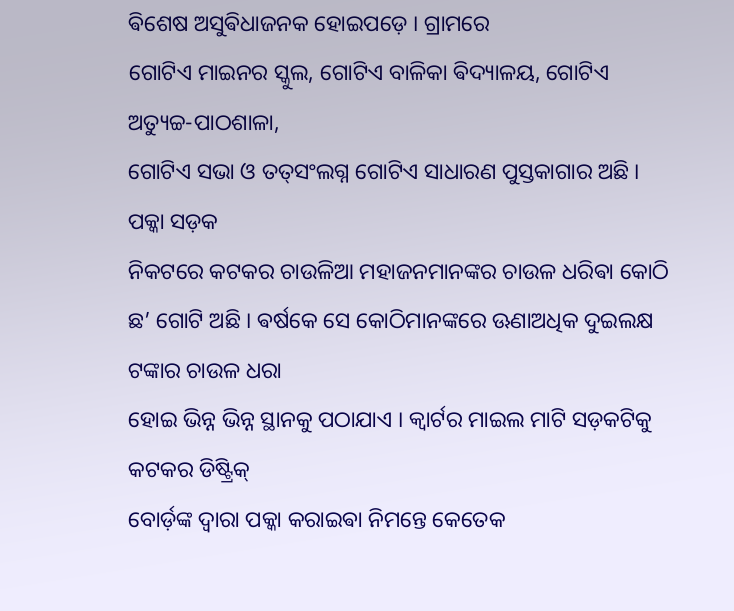ଵିଶେଷ ଅସୁଵିଧାଜନକ ହୋଇପଡ଼େ । ଗ୍ରାମରେ
ଗୋଟିଏ ମାଇନର ସ୍କୁଲ, ଗୋଟିଏ ବାଳିକା ଵିଦ୍ୟାଳୟ, ଗୋଟିଏ ଅତ୍ୟୁଚ୍ଚ-ପାଠଶାଳା,
ଗୋଟିଏ ସଭା ଓ ତତ୍‌ସଂଲଗ୍ନ ଗୋଟିଏ ସାଧାରଣ ପୁସ୍ତକାଗାର ଅଛି । ପକ୍କା ସଡ଼କ
ନିକଟରେ କଟକର ଚାଉଳିଆ ମହାଜନମାନଙ୍କର ଚାଉଳ ଧରିଵା କୋଠି ଛ’ ଗୋଟି ଅଛି । ଵର୍ଷକେ ସେ କୋଠିମାନଙ୍କରେ ଊଣାଅଧିକ ଦୁଇଲକ୍ଷ ଟଙ୍କାର ଚାଉଳ ଧରା
ହୋଇ ଭିନ୍ନ ଭିନ୍ନ ସ୍ଥାନକୁ ପଠାଯାଏ । କ୍ୱାର୍ଟର ମାଇଲ ମାଟି ସଡ଼କଟିକୁ କଟକର ଡିଷ୍ଟ୍ରିକ୍
ବୋର୍ଡ଼ଙ୍କ ଦ୍ବାରା ପକ୍କା କରାଇଵା ନିମନ୍ତେ କେତେକ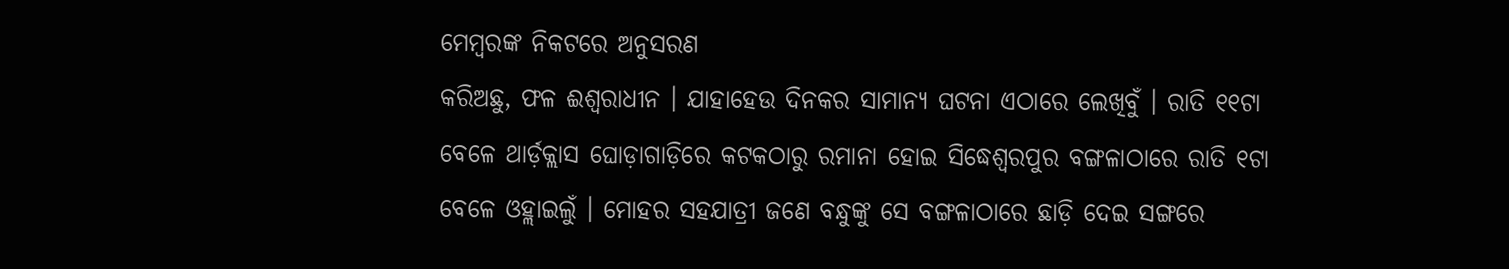ମେମ୍ବରଙ୍କ ନିକଟରେ ଅନୁସରଣ
କରିଅଛୁ, ଫଳ ଈଶ୍ଵରାଧୀନ । ଯାହାହେଉ ଦିନକର ସାମାନ୍ୟ ଘଟନା ଏଠାରେ ଲେଖିବୁଁ । ରାତି ୧୧ଟା ବେଳେ ଥାର୍ଡ଼କ୍ଲାସ ଘୋଡ଼ାଗାଡ଼ିରେ କଟକଠାରୁ ରମାନା ହୋଇ ସିଦ୍ଧେଶ୍ଵରପୁର ବଙ୍ଗଳାଠାରେ ରାତି ୧ଟା ବେଳେ ଓହ୍ଲାଇଲୁଁ । ମୋହର ସହଯାତ୍ରୀ ଜଣେ ବନ୍ଧୁଙ୍କୁ ସେ ବଙ୍ଗଳାଠାରେ ଛାଡ଼ି ଦେଇ ସଙ୍ଗରେ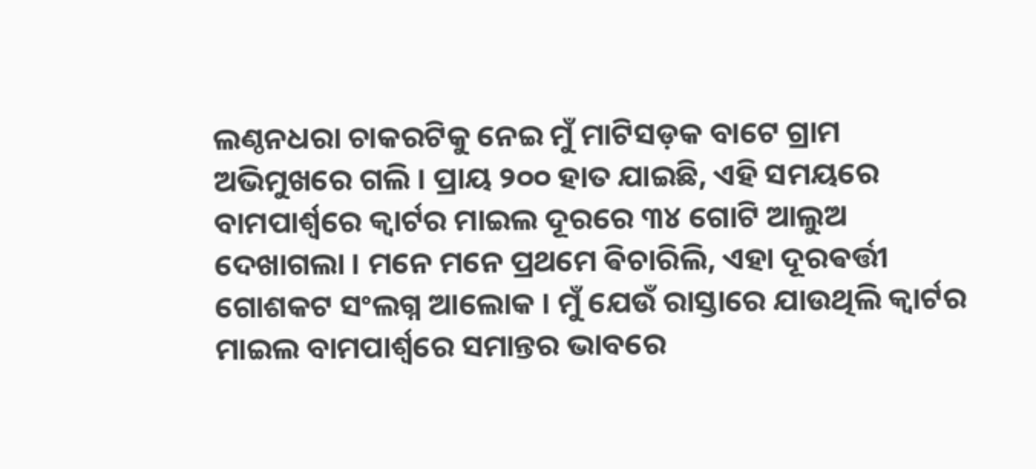ଲଣ୍ଠନଧରା ଚାକରଟିକୁ ନେଇ ମୁଁ ମାଟିସଡ଼କ ବାଟେ ଗ୍ରାମ ଅଭିମୁଖରେ ଗଲି । ପ୍ରାୟ ୨୦୦ ହାତ ଯାଇଛି, ଏହି ସମୟରେ ବାମପାର୍ଶ୍ଵରେ କ୍ୱାର୍ଟର ମାଇଲ ଦୂରରେ ୩୪ ଗୋଟି ଆଲୁଅ ଦେଖାଗଲା । ମନେ ମନେ ପ୍ରଥମେ ଵିଚାରିଲି, ଏହା ଦୂରଵର୍ତ୍ତୀ ଗୋଶକଟ ସଂଲଗ୍ନ ଆଲୋକ । ମୁଁ ଯେଉଁ ରାସ୍ତାରେ ଯାଉଥିଲି କ୍ବାର୍ଟର ମାଇଲ ବାମପାର୍ଶ୍ବରେ ସମାନ୍ତର ଭାବରେ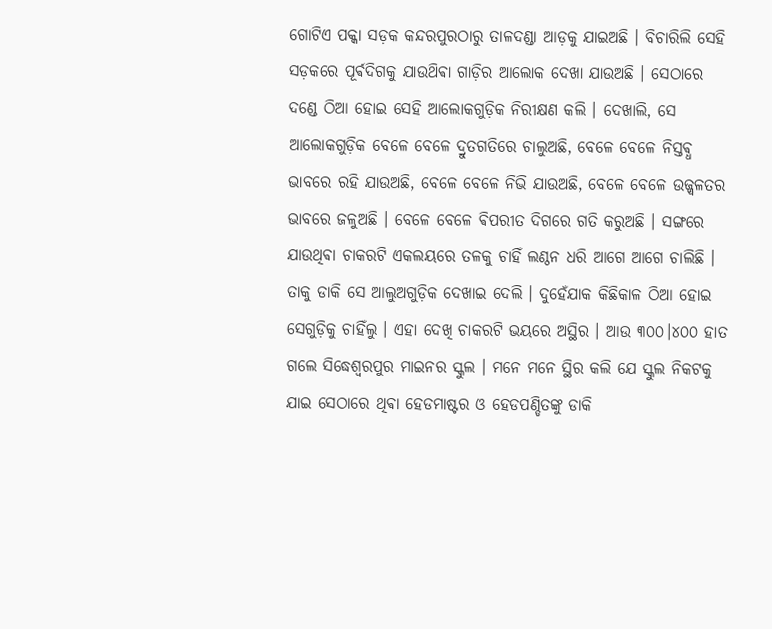ଗୋଟିଏ ପକ୍କା ସଡ଼କ କନ୍ଦରପୁରଠାରୁ ତାଳଦଣ୍ଡା ଆଡ଼କୁ ଯାଇଅଛି । ବିଚାରିଲି ସେହି ସଡ଼କରେ ପୂର୍ଵଦିଗକୁ ଯାଉଥ‌ିଵା ଗାଡ଼ିର ଆଲୋକ ଦେଖା ଯାଉଅଛି । ସେଠାରେ ଦଣ୍ଡେ ଠିଆ ହୋଇ ସେହି ଆଲୋକଗୁଡ଼ିକ ନିରୀକ୍ଷଣ କଲି । ଦେଖାଲି, ସେ ଆଲୋକଗୁଡ଼ିକ ବେଳେ ବେଳେ ଦ୍ରୁତଗତିରେ ଚାଲୁଅଛି, ବେଳେ ବେଳେ ନିସ୍ତଵ୍ଧ ଭାବରେ ରହି ଯାଉଅଛି, ବେଳେ ବେଳେ ନିଭି ଯାଉଅଛି, ବେଳେ ବେଳେ ଉଜ୍ଜ୍ୱଳତର ଭାବରେ ଜଳୁଅଛି । ବେଳେ ବେଳେ ଵିପରୀତ ଦିଗରେ ଗତି କରୁଅଛି । ସଙ୍ଗରେ ଯାଉଥିଵା ଚାକରଟି ଏକଲୟରେ ତଳକୁ ଚାହିଁ ଲଣ୍ଠନ ଧରି ଆଗେ ଆଗେ ଚାଲିଛି । ତାକୁ ଡାକି ସେ ଆଲୁଅଗୁଡ଼ିକ ଦେଖାଇ ଦେଲି । ଦୁହେଁଯାକ କିଛିକାଳ ଠିଆ ହୋଇ ସେଗୁଡ଼ିକୁ ଚାହିଁଲୁ । ଏହା ଦେଖି ଚାକରଟି ଭୟରେ ଅସ୍ଥିର । ଆଉ ୩୦୦।୪୦୦ ହାତ ଗଲେ ସିଦ୍ଧେଶ୍ଵରପୁର ମାଇନର ସ୍କୁଲ । ମନେ ମନେ ସ୍ଥିର କଲି ଯେ ସ୍କୁଲ ନିକଟକୁ ଯାଇ ସେଠାରେ ଥିଵା ହେଡମାଷ୍ଟର ଓ ହେଡପଣ୍ଡିତଙ୍କୁ ଡାକି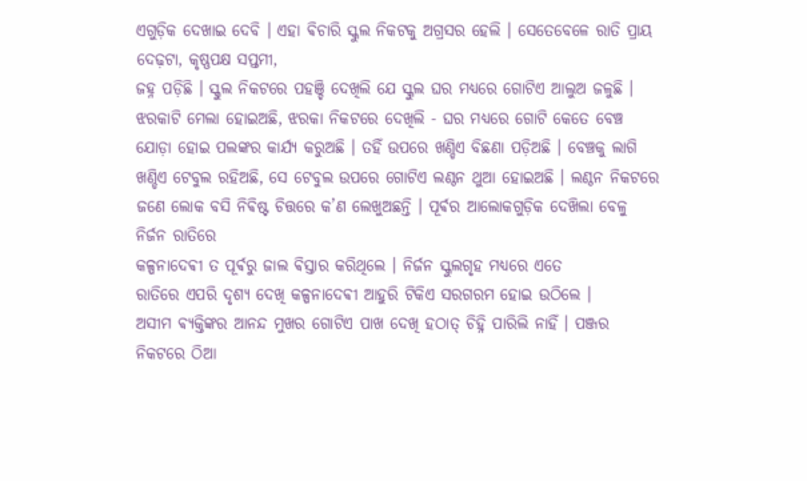ଏଗୁଡ଼ିକ ଦେଖାଇ ଦେବି । ଏହା ଵିଚାରି ସ୍କୁଲ ନିକଟକୁ ଅଗ୍ରସର ହେଲି । ସେତେବେଳେ ରାତି ପ୍ରାୟ ଦେଢ଼ଟା, କୃଷ୍ଣପକ୍ଷ ସପ୍ତମୀ,
ଜହ୍ନ ପଡ଼ିଛି । ସ୍କୁଲ ନିକଟରେ ପହଞ୍ଚି ଦେଖିଲି ଯେ ସ୍କୁଲ ଘର ମଧ୍ୟରେ ଗୋଟିଏ ଆଲୁଅ ଜଳୁଛି । ଝରକାଟି ମେଲା ହୋଇଅଛି, ଝରକା ନିକଟରେ ଦେଖିଲି - ଘର ମଧ୍ୟରେ ଗୋଟି କେତେ ବେଞ୍ଚ ଯୋଡ଼ା ହୋଇ ପଲଙ୍କର କାର୍ଯ୍ୟ କରୁଅଛି । ତହିଁ ଉପରେ ଖଣ୍ଡିଏ ବିଛଣା ପଡ଼ିଅଛି । ବେଞ୍ଚକୁ ଲାଗି ଖଣ୍ଡିଏ ଟେବୁଲ ରହିଅଛି, ସେ ଟେବୁଲ ଉପରେ ଗୋଟିଏ ଲଣ୍ଠନ ଥୁଆ ହୋଇଅଛି । ଲଣ୍ଠନ ନିକଟରେ ଜଣେ ଲୋକ ବସି ନିଵିଷ୍ଟ ଚିତ୍ତରେ କ’ଣ ଲେଖୁଅଛନ୍ତି । ପୂର୍ଵର ଆଲୋକଗୁଡ଼ିକ ଦେଖ‌ିଲା ବେଳୁ ନିର୍ଜନ ରାତିରେ
କଳ୍ପନାଦେଵୀ ତ ପୂର୍ଵରୁ ଜାଲ ଵିସ୍ତାର କରିଥିଲେ । ନିର୍ଜନ ସ୍କୁଲଗୃହ ମଧ୍ୟରେ ଏତେ
ରାତିରେ ଏପରି ଦୃଶ୍ୟ ଦେଖି କଳ୍ପନାଦେଵୀ ଆହୁରି ଟିକିଏ ସରଗରମ ହୋଇ ଉଠିଲେ ।
ଅସୀମ ଵ୍ୟକ୍ତିଙ୍କର ଆନନ୍ଦ ମୁଖର ଗୋଟିଏ ପାଖ ଦେଖି ହଠାତ୍ ଚିହ୍ନି ପାରିଲି ନାହିଁ । ପଞ୍ଜର ନିକଟରେ ଠିଆ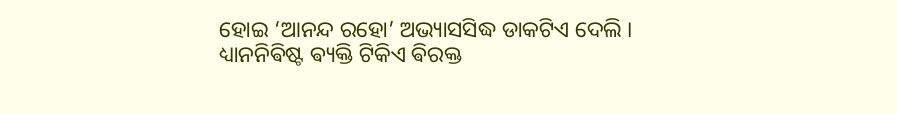ହୋଇ ‘ଆନନ୍ଦ ରହୋ’ ଅଭ୍ୟାସସିଦ୍ଧ ଡାକଟିଏ ଦେଲି ।
ଧ୍ୟାନନିଵିଷ୍ଟ ଵ୍ୟକ୍ତି ଟିକିଏ ଵିରକ୍ତ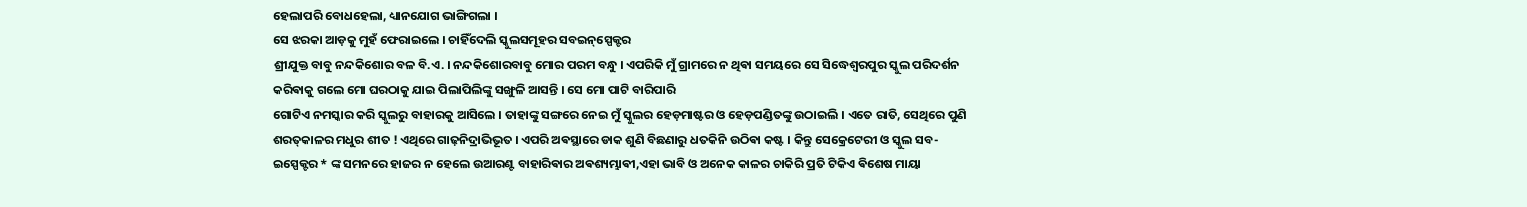ହେଲାପରି ବୋଧହେଲା, ଧ୍ୟାନଯୋଗ ଭାଙ୍ଗିଗଲା ।
ସେ ଝରକା ଆଡ଼କୁ ମୁହଁ ଫେରାଇଲେ । ଚାହିଁଦେଲି ସ୍କୁଲସମୂହର ସବଇନ୍‌ସ୍ପେକ୍ଟର
ଶ୍ରୀଯୁକ୍ତ ବାବୁ ନନ୍ଦକିଶୋର ବଳ ବି.ଏ. । ନନ୍ଦକିଶୋରବାବୁ ମୋର ପରମ ବନ୍ଧୁ । ଏପରିକି ମୁଁ ଗ୍ରାମରେ ନ ଥିଵା ସମୟରେ ସେ ସିଦ୍ଧେଶ୍ଵରପୁର ସ୍କୁଲ ପରିଦର୍ଶନ କରିଵାକୁ ଗଲେ ମୋ ଘରଠାକୁ ଯାଇ ପିଲାପିଲିଙ୍କୁ ସଙ୍ଖୁଳି ଆସନ୍ତି । ସେ ମୋ ପାଟି ବାରିପାରି
ଗୋଟିଏ ନମସ୍କାର କରି ସ୍କୁଲରୁ ବାହାରକୁ ଆସିଲେ । ତାହାଙ୍କୁ ସଙ୍ଗରେ ନେଇ ମୁଁ ସ୍କୁଲର ହେଡ଼ମାଷ୍ଟର ଓ ହେଡ଼ପଣ୍ଡିତଙ୍କୁ ଉଠାଇଲି । ଏତେ ରାତି, ସେଥିରେ ପୁଣି ଶରତ୍‌କାଳର ମଧୁର ଶୀତ ! ଏଥିରେ ଗାଢ଼ନିଦ୍ରାଭିଭୂତ । ଏପରି ଅଵସ୍ଥାରେ ଡାକ ଶୁଣି ବିଛଣାରୁ ଧତକିନି ଉଠିଵା କଷ୍ଟ । କିନ୍ତୁ ସେକ୍ରେଟେରୀ ଓ ସ୍କୁଲ ସବ-
ଇସ୍ପେକ୍ଟର * ଙ୍କ ସମନରେ ହାଜର ନ ହେଲେ ଉଆରଣ୍ଟ ବାହାରିଵାର ଅଵଶ୍ୟମ୍ଭାଵୀ,ଏହା ଭାବି ଓ ଅନେକ କାଳର ଚାକିରି ପ୍ରତି ଟିକିଏ ଵିଶେଷ ମାୟା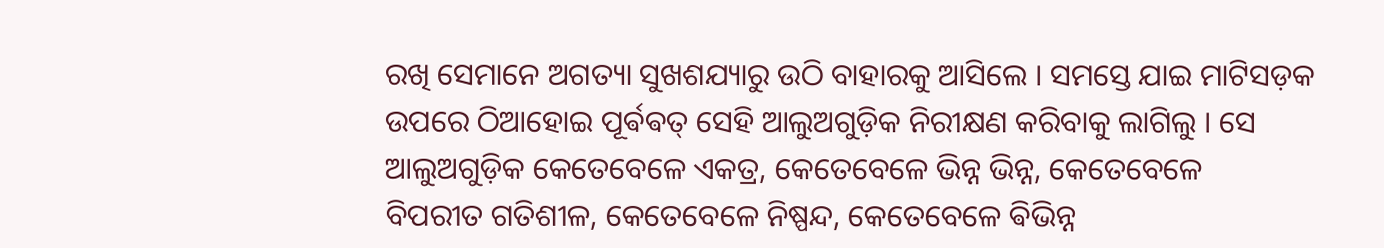ରଖି ସେମାନେ ଅଗତ୍ୟା ସୁଖଶଯ୍ୟାରୁ ଉଠି ବାହାରକୁ ଆସିଲେ । ସମସ୍ତେ ଯାଇ ମାଟିସଡ଼କ ଉପରେ ଠିଆହୋଇ ପୂର୍ଵଵତ୍ ସେହି ଆଲୁଅଗୁଡ଼ିକ ନିରୀକ୍ଷଣ କରିବାକୁ ଲାଗିଲୁ । ସେ
ଆଲୁଅଗୁଡ଼ିକ କେତେବେଳେ ଏକତ୍ର, କେତେବେଳେ ଭିନ୍ନ ଭିନ୍ନ, କେତେବେଳେ
ବିପରୀତ ଗତିଶୀଳ, କେତେବେଳେ ନିଷ୍ପନ୍ଦ, କେତେବେଳେ ଵିଭିନ୍ନ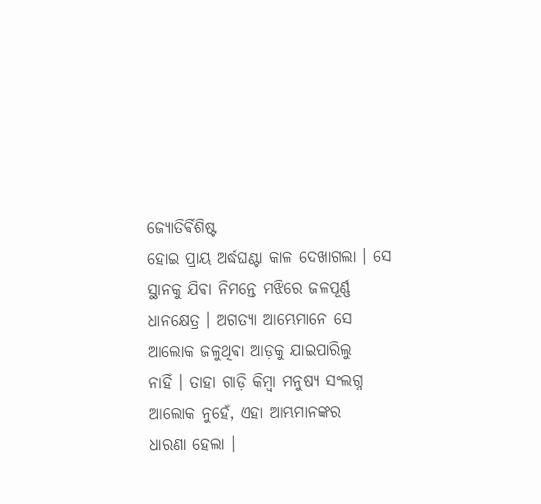ଜ୍ୟୋତିର୍ଵିଶିଷ୍ଟ
ହୋଇ ପ୍ରାୟ ଅର୍ଦ୍ଧଘଣ୍ଟା କାଳ ଦେଖାଗଲା । ସେ ସ୍ଥାନକୁ ଯିଵା ନିମନ୍ତେ ମଝିରେ ଜଳପୂର୍ଣ୍ଣ
ଧାନକ୍ଷେତ୍ର । ଅଗତ୍ୟା ଆମ୍ଭେମାନେ ସେ ଆଲୋକ ଜଳୁଥିଵା ଆଡ଼କୁ ଯାଇପାରିଲୁ
ନାହିଁ । ତାହା ଗାଡ଼ି କିମ୍ବା ମନୁଷ୍ୟ ସଂଲଗ୍ନ ଆଲୋକ ନୁହେଁ, ଏହା ଆମ୍ଭମାନଙ୍କର
ଧାରଣା ହେଲା ।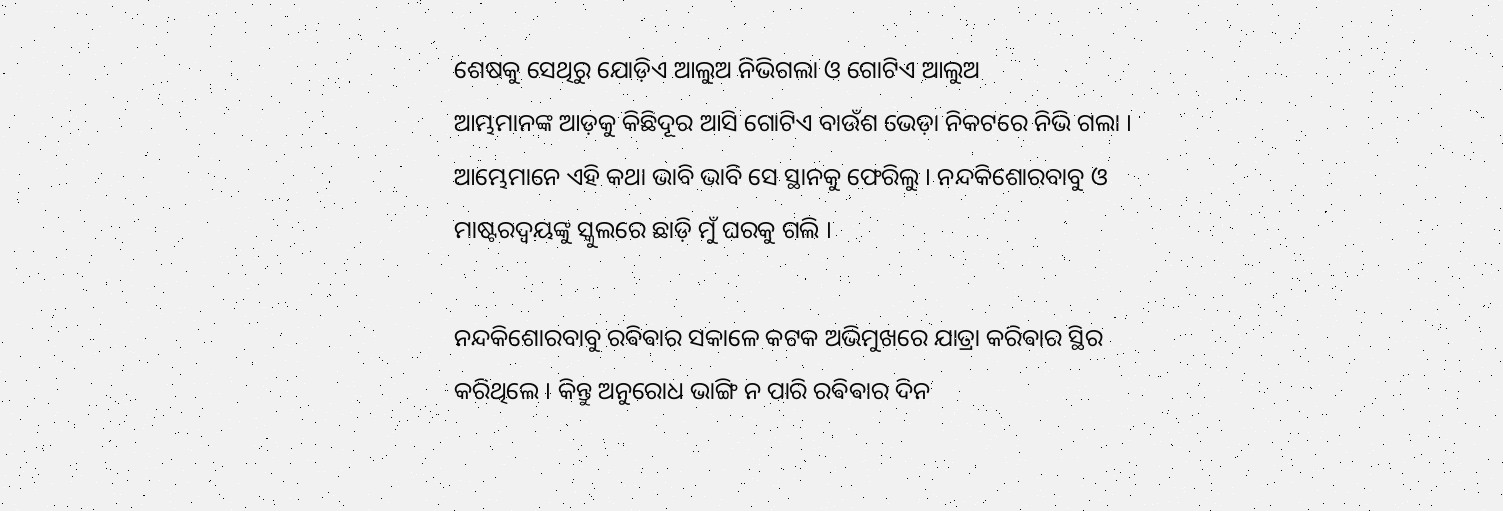ଶେଷକୁ ସେଥିରୁ ଯୋଡ଼ିଏ ଆଲୁଅ ନିଭିଗଲା ଓ ଗୋଟିଏ ଆଲୁଅ
ଆମ୍ଭମାନଙ୍କ ଆଡ଼କୁ କିଛିଦୂର ଆସି ଗୋଟିଏ ବାଉଁଶ ଭେଡ଼ା ନିକଟରେ ନିଭି ଗଲା ।
ଆମ୍ଭେମାନେ ଏହି କଥା ଭାବି ଭାବି ସେ ସ୍ଥାନକୁ ଫେରିଲୁ । ନନ୍ଦକିଶୋରବାବୁ ଓ
ମାଷ୍ଟରଦ୍ଵୟଙ୍କୁ ସ୍କୁଲରେ ଛାଡ଼ି ମୁଁ ଘରକୁ ଗଲି ।

ନନ୍ଦକିଶୋରବାବୁ ରଵିଵାର ସକାଳେ କଟକ ଅଭିମୁଖରେ ଯାତ୍ରା କରିଵାର ସ୍ଥିର
କରିଥିଲେ । କିନ୍ତୁ ଅନୁରୋଧ ଭାଙ୍ଗି ନ ପାରି ରଵିଵାର ଦିନ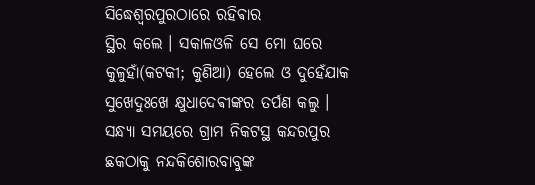ସିଦ୍ଧେଶ୍ୱରପୁରଠାରେ ରହିଵାର
ସ୍ଥିର କଲେ । ସକାଳଓଳି ସେ ମୋ ଘରେ କୁଳୁହାଁ(କଟକୀ; କୁଣିଆ) ହେଲେ ଓ ଦୁହେଁଯାକ ସୁଖେଦୁଃଖେ କ୍ଷୁଧାଦେଵୀଙ୍କର ତର୍ପଣ କଲୁ । ସନ୍ଧ୍ୟା ସମୟରେ ଗ୍ରାମ ନିକଟସ୍ଥ କନ୍ଦରପୁର ଛକଠାକୁ ନନ୍ଦକିଶୋରବାବୁଙ୍କ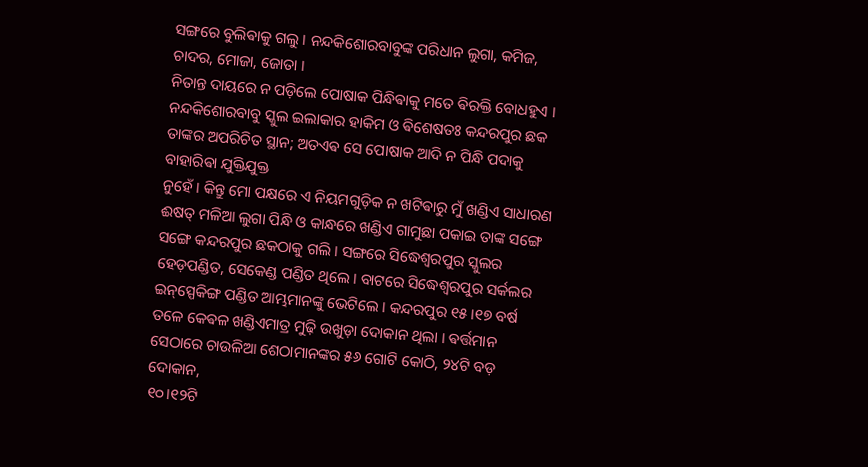ସଙ୍ଗରେ ବୁଲିଵାକୁ ଗଲୁ । ନନ୍ଦକିଶୋରବାବୁଙ୍କ ପରିଧାନ ଲୁଗା, କମିଜ, ଚାଦର, ମୋଜା, ଜୋତା ।
ନିତାନ୍ତ ଦାୟରେ ନ ପଡ଼ିଲେ ପୋଷାକ ପିନ୍ଧିଵାକୁ ମତେ ଵିରକ୍ତି ବୋଧହୁଏ । ନନ୍ଦକିଶୋରବାବୁ ସ୍କୁଲ ଇଲାକାର ହାକିମ ଓ ଵିଶେଷତଃ କନ୍ଦରପୁର ଛକ ତାଙ୍କର ଅପରିଚିତ ସ୍ଥାନ; ଅତଏଵ ସେ ପୋଷାକ ଆଦି ନ ପିନ୍ଧି ପଦାକୁ ବାହାରିଵା ଯୁକ୍ତିଯୁକ୍ତ
ନୁହେଁ । କିନ୍ତୁ ମୋ ପକ୍ଷରେ ଏ ନିୟମଗୁଡ଼ିକ ନ ଖଟିଵାରୁ ମୁଁ ଖଣ୍ଡିଏ ସାଧାରଣ ଈଷତ୍ ମଳିଆ ଲୁଗା ପିନ୍ଧି ଓ କାନ୍ଧରେ ଖଣ୍ଡିଏ ଗାମୁଛା ପକାଇ ତାଙ୍କ ସଙ୍ଗେ ସଙ୍ଗେ କନ୍ଦରପୁର ଛକଠାକୁ ଗଲି । ସଙ୍ଗରେ ସିଦ୍ଧେଶ୍ୱରପୁର ସ୍କୁଲର ହେଡ଼ପଣ୍ଡିତ, ସେକେଣ୍ଡ ପଣ୍ଡିତ ଥିଲେ । ବାଟରେ ସିଦ୍ଧେଶ୍ଵରପୁର ସର୍କଲର ଇନ୍‌ସ୍ପେକିଙ୍ଗ ପଣ୍ଡିତ ଆମ୍ଭମାନଙ୍କୁ ଭେଟିଲେ । କନ୍ଦରପୁର ୧୫।୧୭ ବର୍ଷ ତଳେ କେଵଳ ଖଣ୍ଡିଏମାତ୍ର ମୁଢ଼ି ଉଖୁଡ଼ା ଦୋକାନ ଥିଲା । ଵର୍ତ୍ତମାନ
ସେଠାରେ ଚାଉଳିଆ ଶେଠାମାନଙ୍କର ୫୬ ଗୋଟି କୋଠି, ୨୪ଟି ବଡ଼ ଦୋକାନ,
୧୦।୧୨ଟି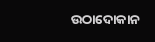ଉଠାଦୋକାନ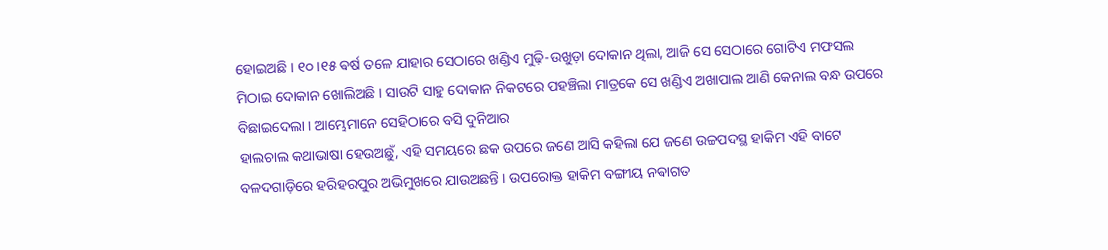ହୋଇଅଛି । ୧୦।୧୫ ଵର୍ଷ ତଳେ ଯାହାର ସେଠାରେ ଖଣ୍ଡିଏ ମୁଢ଼ି-ଉଖୁଡ଼ା ଦୋକାନ ଥିଲା, ଆଜି ସେ ସେଠାରେ ଗୋଟିଏ ମଫସଲ ମିଠାଇ ଦୋକାନ ଖୋଲିଅଛି । ସାଉଟି ସାହୁ ଦୋକାନ ନିକଟରେ ପହଞ୍ଚିଲା ମାତ୍ରକେ ସେ ଖଣ୍ଡିଏ ଅଖାପାଲ ଆଣି କେନାଲ ବନ୍ଧ ଉପରେ ବିଛାଇଦେଲା । ଆମ୍ଭେମାନେ ସେହିଠାରେ ବସି ଦୁନିଆର
ହାଲଚାଲ କଥାଭାଷା ହେଉଅଛୁଁ, ଏହି ସମୟରେ ଛକ ଉପରେ ଜଣେ ଆସି କହିଲା ଯେ ଜଣେ ଉଚ୍ଚପଦସ୍ଥ ହାକିମ ଏହି ବାଟେ ବଳଦଗାଡ଼ିରେ ହରିହରପୁର ଅଭିମୁଖରେ ଯାଉଅଛନ୍ତି । ଉପରୋକ୍ତ ହାକିମ ବଙ୍ଗୀୟ ନଵାଗତ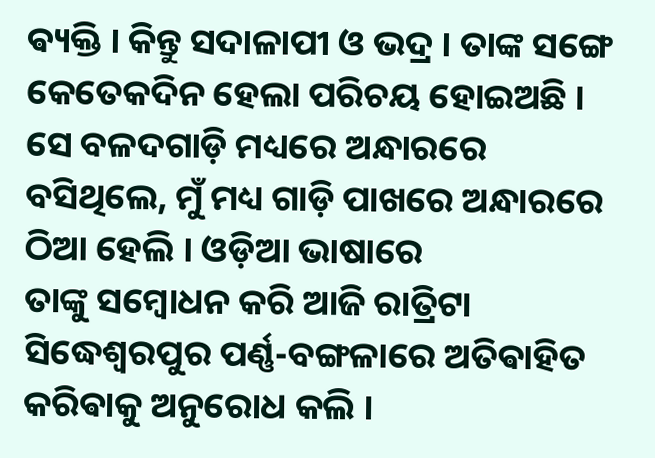ଵ୍ୟକ୍ତି । କିନ୍ତୁ ସଦାଳାପୀ ଓ ଭଦ୍ର । ତାଙ୍କ ସଙ୍ଗେ କେତେକଦିନ ହେଲା ପରିଚୟ ହୋଇଅଛି । ସେ ବଳଦଗାଡ଼ି ମଧ୍ୟରେ ଅନ୍ଧାରରେ ବସିଥିଲେ, ମୁଁ ମଧ୍ୟ ଗାଡ଼ି ପାଖରେ ଅନ୍ଧାରରେ ଠିଆ ହେଲି । ଓଡ଼ିଆ ଭାଷାରେ
ତାଙ୍କୁ ସମ୍ବୋଧନ କରି ଆଜି ରାତ୍ରିଟା ସିଦ୍ଧେଶ୍ଵରପୁର ପର୍ଣ୍ଣ-ବଙ୍ଗଳାରେ ଅତିଵାହିତ
କରିଵାକୁ ଅନୁରୋଧ କଲି ।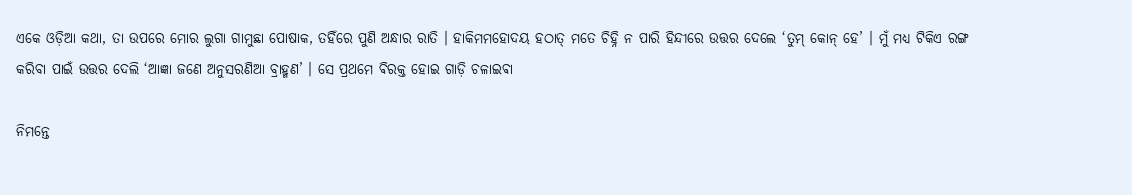ଏକେ ଓଡ଼ିଆ କଥା, ତା ଉପରେ ମୋର ଲୁଗା ଗାମୁଛା ପୋଷାକ, ତହିଁରେ ପୁଣି ଅନ୍ଧାର ରାତି । ହାକିମମହୋଦୟ ହଠାତ୍ ମତେ ଚିହ୍ନି ନ ପାରି ହିନ୍ଦୀରେ ଉତ୍ତର ଦେଲେ ‘ତୁମ୍ କୋନ୍ ହେ’ । ମୁଁ ମଧ୍ଯ ଟିକିଏ ରଙ୍ଗ କରିବା ପାଇଁ ଉତ୍ତର ଦେଲି ‘ଆଜ୍ଞା ଜଣେ ଅନୁସରଣିଆ ବ୍ରାହ୍ମଣ’ । ସେ ପ୍ରଥମେ ଵିରକ୍ତ ହୋଇ ଗାଡ଼ି ଚଳାଇଵା

ନିମନ୍ତେ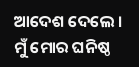ଆଦେଶ ଦେଲେ । ମୁଁ ମୋର ଘନିଷ୍ଠ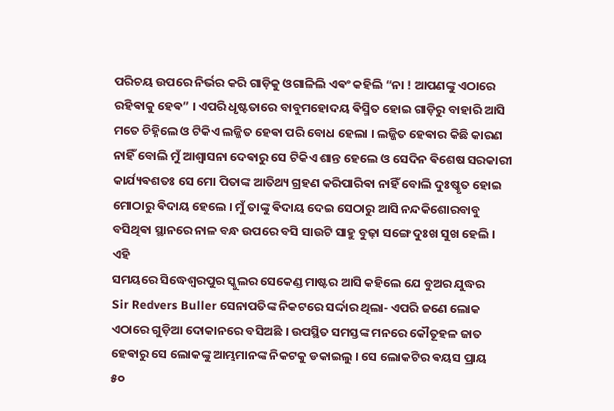ପରିଚୟ ଉପରେ ନିର୍ଭର କରି ଗାଡ଼ିକୁ ଓଗାଳିଲି ଏଵଂ କହିଲି “ନା ! ଆପଣଙ୍କୁ ଏଠାରେ ରହିଵାକୁ ହେଵ” । ଏପରି ଧୃଷ୍ଟତାରେ ବାବୁମହୋଦୟ ଵିସ୍ମିତ ହୋଇ ଗାଡ଼ିରୁ ବାହାରି ଆସି ମତେ ଚିହ୍ନିଲେ ଓ ଟିକିଏ ଲଜ୍ଜିତ ହେଵା ପରି ବୋଧ ହେଲା । ଲଜ୍ଜିତ ହେଵାର କିଛି କାରଣ ନାହିଁ ବୋଲି ମୁଁ ଆଶ୍ୱାସନା ଦେଵାରୁ ସେ ଟିକିଏ ଶାନ୍ତ ହେଲେ ଓ ସେଦିନ ଵିଶେଷ ସରକାରୀ କାର୍ଯ୍ୟଵଶତଃ ସେ ମୋ ପିତାଙ୍କ ଆତିଥ୍ୟ ଗ୍ରହଣ କରିପାରିଵା ନାହିଁ ବୋଲି ଦୁଃଷ୍କୃତ ହୋଇ ମୋଠାରୁ ଵିଦାୟ ହେଲେ । ମୁଁ ତାଙ୍କୁ ଵିଦାୟ ଦେଇ ସେଠାରୁ ଆସି ନନ୍ଦକିଶୋରବାବୁ ବସିଥିଵା ସ୍ଥାନରେ ନାଳ ବନ୍ଧ ଉପରେ ବସି ସାଉଟି ସାହୁ ବୁଢ଼ା ସଙ୍ଗେ ଦୁଃଖ ସୁଖ ହେଲି । ଏହି
ସମୟରେ ସିଦ୍ଧେଶ୍ଵରପୁର ସ୍କୁଲର ସେକେଣ୍ଡ ମାଷ୍ଟର ଆସି କହିଲେ ଯେ ବୁଅର ଯୁଦ୍ଧର
Sir Redvers Buller ସେନାପତିଙ୍କ ନିକଟରେ ସର୍ଦ୍ଦାର ଥିଲା- ଏପରି ଜଣେ ଲୋକ
ଏଠାରେ ଗୁଡ଼ିଆ ଦୋକାନରେ ବସିଅଛି । ଉପସ୍ଥିତ ସମସ୍ତଙ୍କ ମନରେ କୌତୂହଳ ଜାତ
ହେଵାରୁ ସେ ଲୋକଙ୍କୁ ଆମ୍ଭମାନଙ୍କ ନିକଟକୁ ଡକାଇଲୁ । ସେ ଲୋକଟିର ଵୟସ ପ୍ରାୟ
୫୦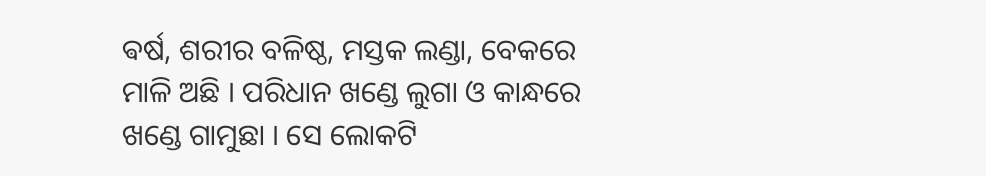ଵର୍ଷ, ଶରୀର ବଳିଷ୍ଠ, ମସ୍ତକ ଲଣ୍ଡା, ବେକରେ ମାଳି ଅଛି । ପରିଧାନ ଖଣ୍ଡେ ଲୁଗା ଓ କାନ୍ଧରେ ଖଣ୍ଡେ ଗାମୁଛା । ସେ ଲୋକଟି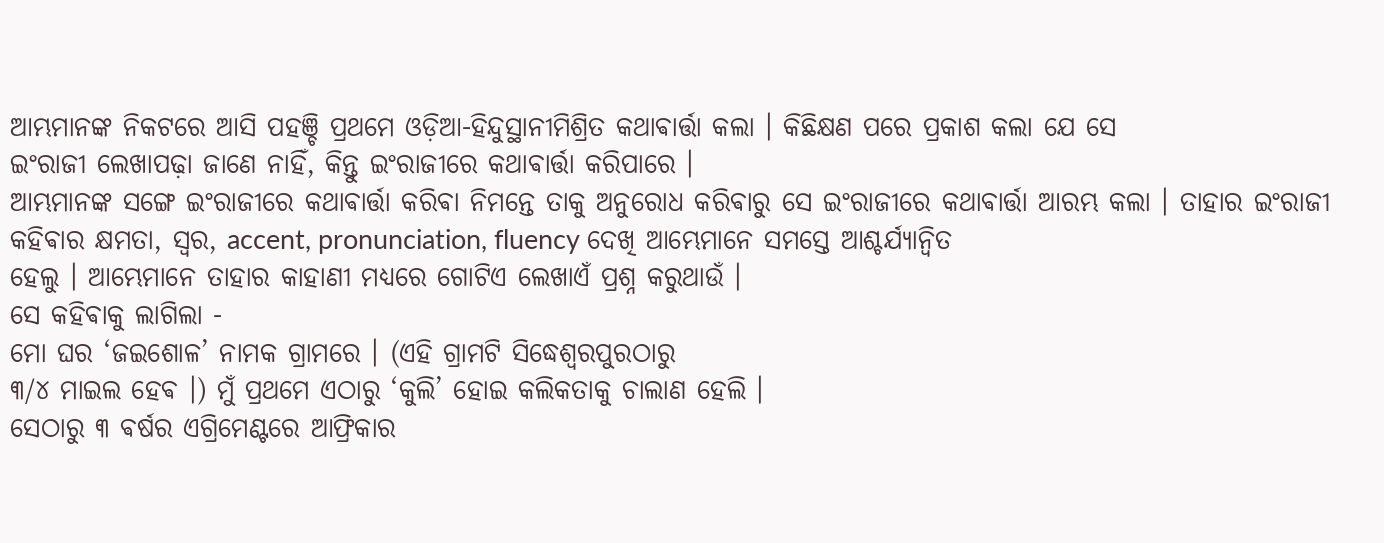ଆମ୍ଭମାନଙ୍କ ନିକଟରେ ଆସି ପହଞ୍ଚି ପ୍ରଥମେ ଓଡ଼ିଆ-ହିନ୍ଦୁସ୍ଥାନୀମିଶ୍ରିତ କଥାଵାର୍ତ୍ତା କଲା । କିଛିକ୍ଷଣ ପରେ ପ୍ରକାଶ କଲା ଯେ ସେ
ଇଂରାଜୀ ଲେଖାପଢ଼ା ଜାଣେ ନାହିଁ, କିନ୍ତୁ ଇଂରାଜୀରେ କଥାଵାର୍ତ୍ତା କରିପାରେ ।
ଆମ୍ଭମାନଙ୍କ ସଙ୍ଗେ ଇଂରାଜୀରେ କଥାଵାର୍ତ୍ତା କରିଵା ନିମନ୍ତେ ତାକୁ ଅନୁରୋଧ କରିଵାରୁ ସେ ଇଂରାଜୀରେ କଥାଵାର୍ତ୍ତା ଆରମ୍ଭ କଲା । ତାହାର ଇଂରାଜୀ କହିଵାର କ୍ଷମତା, ସ୍ୱର, accent, pronunciation, fluency ଦେଖି ଆମ୍ଭେମାନେ ସମସ୍ତେ ଆଶ୍ଚର୍ଯ୍ୟାନ୍ବିତ
ହେଲୁ । ଆମ୍ଭେମାନେ ତାହାର କାହାଣୀ ମଧ୍ୟରେ ଗୋଟିଏ ଲେଖାଏଁ ପ୍ରଶ୍ନ କରୁଥାଉଁ ।
ସେ କହିଵାକୁ ଲାଗିଲା -
ମୋ ଘର ‘ଜଇଶୋଳ’ ନାମକ ଗ୍ରାମରେ । (ଏହି ଗ୍ରାମଟି ସିଦ୍ଧେଶ୍ଵରପୁରଠାରୁ
୩/୪ ମାଇଲ ହେଵ ।) ମୁଁ ପ୍ରଥମେ ଏଠାରୁ ‘କୁଲି’ ହୋଇ କଲିକତାକୁ ଚାଲାଣ ହେଲି ।
ସେଠାରୁ ୩ ଵର୍ଷର ଏଗ୍ରିମେଣ୍ଟରେ ଆଫ୍ରିକାର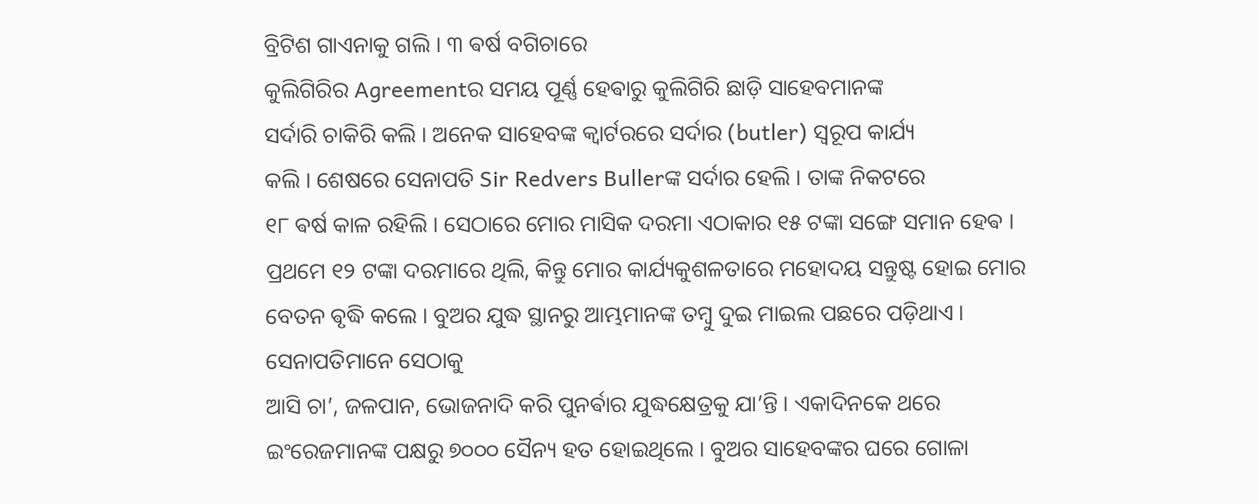ବ୍ରିଟିଶ ଗାଏନାକୁ ଗଲି । ୩ ଵର୍ଷ ବଗିଚାରେ
କୁଲିଗିରିର Agreementର ସମୟ ପୂର୍ଣ୍ଣ ହେଵାରୁ କୁଲିଗିରି ଛାଡ଼ି ସାହେବମାନଙ୍କ
ସର୍ଦାରି ଚାକିରି କଲି । ଅନେକ ସାହେବଙ୍କ କ୍ୱାର୍ଟରରେ ସର୍ଦାର (butler) ସ୍ବରୂପ କାର୍ଯ୍ୟ
କଲି । ଶେଷରେ ସେନାପତି Sir Redvers Bullerଙ୍କ ସର୍ଦାର ହେଲି । ତାଙ୍କ ନିକଟରେ
୧୮ ଵର୍ଷ କାଳ ରହିଲି । ସେଠାରେ ମୋର ମାସିକ ଦରମା ଏଠାକାର ୧୫ ଟଙ୍କା ସଙ୍ଗେ ସମାନ ହେଵ । ପ୍ରଥମେ ୧୨ ଟଙ୍କା ଦରମାରେ ଥିଲି, କିନ୍ତୁ ମୋର କାର୍ଯ୍ୟକୁଶଳତାରେ ମହୋଦୟ ସନ୍ତୁଷ୍ଟ ହୋଇ ମୋର ବେତନ ଵୃଦ୍ଧି କଲେ । ବୁଅର ଯୁଦ୍ଧ ସ୍ଥାନରୁ ଆମ୍ଭମାନଙ୍କ ତମ୍ବୁ ଦୁଇ ମାଇଲ ପଛରେ ପଡ଼ିଥାଏ । ସେନାପତିମାନେ ସେଠାକୁ
ଆସି ଚା’, ଜଳପାନ, ଭୋଜନାଦି କରି ପୁନର୍ଵାର ଯୁଦ୍ଧକ୍ଷେତ୍ରକୁ ଯା’ନ୍ତି । ଏକାଦିନକେ ଥରେ ଇଂରେଜମାନଙ୍କ ପକ୍ଷରୁ ୭୦୦୦ ସୈନ୍ୟ ହତ ହୋଇଥିଲେ । ବୁଅର ସାହେବଙ୍କର ଘରେ ଗୋଳା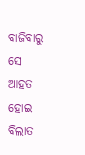ବାଜିବାରୁ ସେ ଆହତ ହୋଇ ବିଲାତ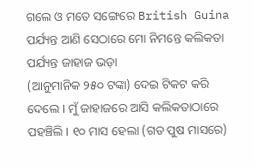ଗଲେ ଓ ମତେ ସଙ୍ଗେରେ British Guina ପର୍ଯ୍ୟନ୍ତ ଆଣି ସେଠାରେ ମୋ ନିମନ୍ତେ କଲିକତା ପର୍ଯ୍ୟନ୍ତ ଜାହାଜ ଭଡ଼ା
(ଆନୁମାନିକ ୨୫୦ ଟଙ୍କା) ଦେଇ ଟିକଟ କରି ଦେଲେ । ମୁଁ ଜାହାଜରେ ଆସି କଲିକତାଠାରେ ପହଞ୍ଚିଲି । ୧୦ ମାସ ହେଲା (ଗତ ପୁଷ ମାସରେ)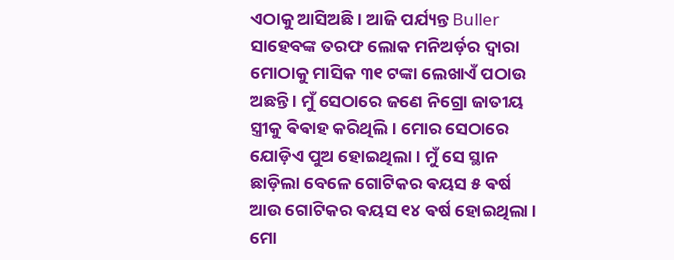ଏଠାକୁ ଆସିଅଛି । ଆଜି ପର୍ଯ୍ୟନ୍ତ Buller ସାହେବଙ୍କ ତରଫ ଲୋକ ମନିଅର୍ଡ଼ର ଦ୍ବାରା ମୋଠାକୁ ମାସିକ ୩୧ ଟଙ୍କା ଲେଖାଏଁ ପଠାଉ ଅଛନ୍ତି । ମୁଁ ସେଠାରେ ଜଣେ ନିଗ୍ରୋ ଜାତୀୟ ସ୍ତ୍ରୀକୁ ଵିଵାହ କରିଥିଲି । ମୋର ସେଠାରେ ଯୋଡ଼ିଏ ପୁଅ ହୋଇଥିଲା । ମୁଁ ସେ ସ୍ଥାନ ଛାଡ଼ିଲା ବେଳେ ଗୋଟିକର ଵୟସ ୫ ଵର୍ଷ ଆଉ ଗୋଟିକର ଵୟସ ୧୪ ଵର୍ଷ ହୋଇଥିଲା । ମୋ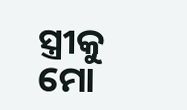ସ୍ତ୍ରୀକୁ ମୋ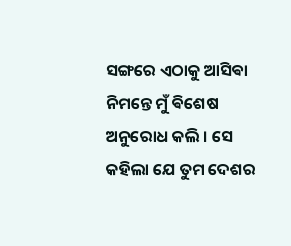ସଙ୍ଗରେ ଏଠାକୁ ଆସିଵା ନିମନ୍ତେ ମୁଁ ଵିଶେଷ ଅନୁରୋଧ କଲି । ସେ କହିଲା ଯେ ତୁମ ଦେଶର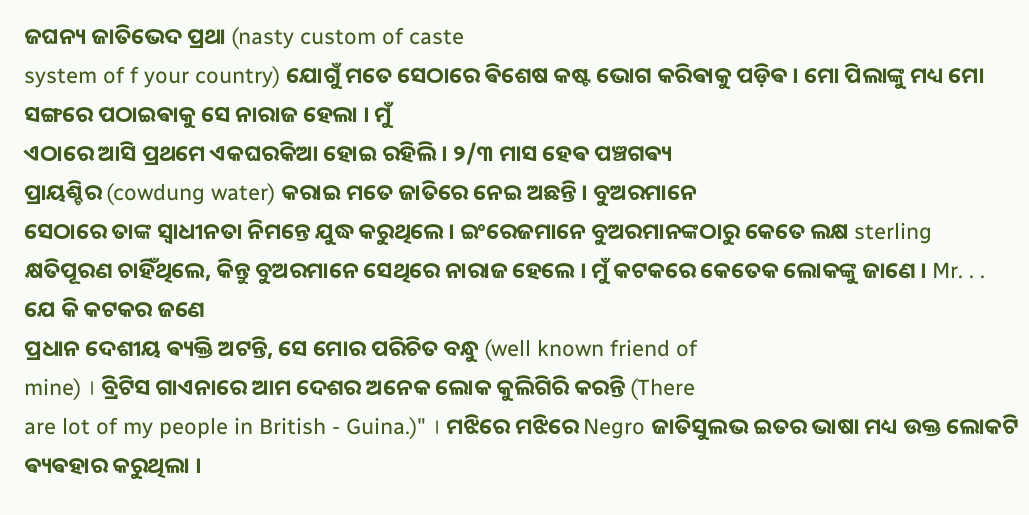ଜଘନ୍ୟ ଜାତିଭେଦ ପ୍ରଥା (nasty custom of caste
system of f your country) ଯୋଗୁଁ ମତେ ସେଠାରେ ଵିଶେଷ କଷ୍ଟ ଭୋଗ କରିଵାକୁ ପଡ଼ିଵ । ମୋ ପିଲାଙ୍କୁ ମଧ୍ୟ ମୋ ସଙ୍ଗରେ ପଠାଇଵାକୁ ସେ ନାରାଜ ହେଲା । ମୁଁ
ଏଠାରେ ଆସି ପ୍ରଥମେ ଏକଘରକିଆ ହୋଇ ରହିଲି । ୨/୩ ମାସ ହେଵ ପଞ୍ଚଗଵ୍ୟ
ପ୍ରାୟଶ୍ଚିର (cowdung water) କରାଇ ମତେ ଜାତିରେ ନେଇ ଅଛନ୍ତି । ବୁଅରମାନେ
ସେଠାରେ ତାଙ୍କ ସ୍ବାଧୀନତା ନିମନ୍ତେ ଯୁଦ୍ଧ କରୁଥିଲେ । ଇଂରେଜମାନେ ବୁଅରମାନଙ୍କଠାରୁ କେତେ ଲକ୍ଷ sterling କ୍ଷତିପୂରଣ ଚାହିଁଥିଲେ, କିନ୍ତୁ ବୁଅରମାନେ ସେଥିରେ ନାରାଜ ହେଲେ । ମୁଁ କଟକରେ କେତେକ ଲୋକଙ୍କୁ ଜାଣେ । Mr. . . ଯେ କି କଟକର ଜଣେ
ପ୍ରଧାନ ଦେଶୀୟ ଵ୍ୟକ୍ତି ଅଟନ୍ତି, ସେ ମୋର ପରିଚିତ ବନ୍ଧୁ (well known friend of
mine) । ବ୍ରିଟିସ ଗାଏନାରେ ଆମ ଦେଶର ଅନେକ ଲୋକ କୁଲିଗିରି କରନ୍ତି (There
are lot of my people in British - Guina.)" । ମଝିରେ ମଝିରେ Negro ଜାତିସୁଲଭ ଇତର ଭାଷା ମଧ୍ୟ ଉକ୍ତ ଲୋକଟି ଵ୍ୟଵହାର କରୁଥିଲା ।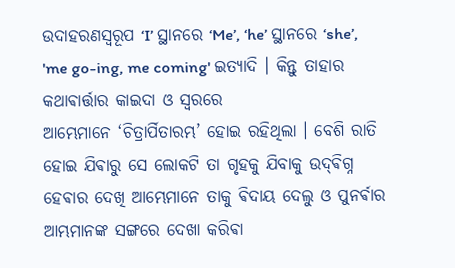ଉଦାହରଣସ୍ୱରୂପ ‘I’ ସ୍ଥାନରେ ‘Me’, ‘he’ ସ୍ଥାନରେ ‘she’, 'me go-ing, me coming' ଇତ୍ୟାଦି । କିନ୍ତୁ ତାହାର କଥାଵାର୍ତ୍ତାର କାଇଦା ଓ ସ୍ୱରରେ
ଆମ୍ଭେମାନେ ‘ଚିତ୍ରାର୍ପିତାରମ୍ଭ’ ହୋଇ ରହିଥିଲା । ବେଶି ରାତି ହୋଇ ଯିଵାରୁ ସେ ଲୋକଟି ତା ଗୃହକୁ ଯିବାକୁ ଉଦ୍‌ଵିଗ୍ନ ହେଵାର ଦେଖି ଆମ୍ଭେମାନେ ତାକୁ ଵିଦାୟ ଦେଲୁ ଓ ପୁନର୍ଵାର ଆମ୍ଭମାନଙ୍କ ସଙ୍ଗରେ ଦେଖା କରିଵା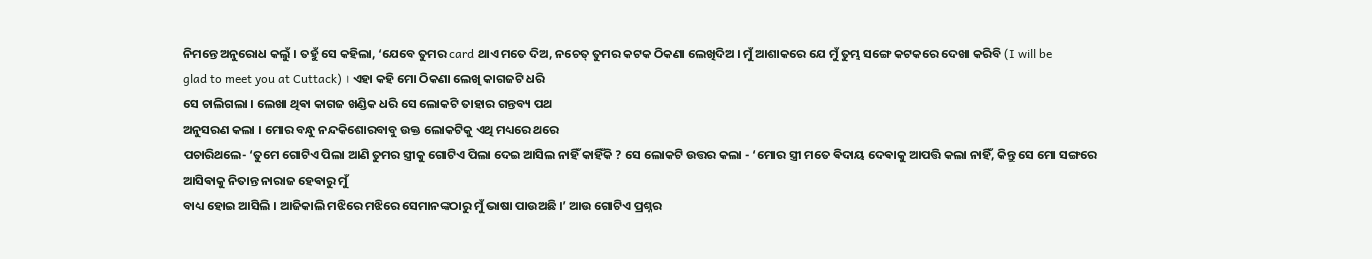ନିମନ୍ତେ ଅନୁରୋଧ କଲୁଁ । ତହୁଁ ସେ କହିଲା, ‘ଯେବେ ତୁମର card ଥାଏ ମତେ ଦିଅ, ନଚେତ୍ ତୁମର କଟକ ଠିକଣା ଲେଖିଦିଅ । ମୁଁ ଆଶାକରେ ଯେ ମୁଁ ତୁମ୍ଭ ସଙ୍ଗେ କଟକରେ ଦେଖା କରିବି (I will be
glad to meet you at Cuttack) । ଏହା କହି ମୋ ଠିକଣା ଲେଖି କାଗଜଟି ଧରି
ସେ ଚାଲିଗଲା । ଲେଖା ଥିଵା କାଗଜ ଖଣ୍ଡିକ ଧରି ସେ ଲୋକଟି ତାହାର ଗନ୍ତବ୍ୟ ପଥ
ଅନୁସରଣ କଲା । ମୋର ବନ୍ଧୁ ନନ୍ଦକିଶୋରବାବୁ ଉକ୍ତ ଲୋକଟିକୁ ଏଥି ମଧ୍ୟରେ ଥରେ
ପଚାରିଥଲେ- ‘ତୁମେ ଗୋଟିଏ ପିଲା ଆଣି ତୁମର ସ୍ତ୍ରୀକୁ ଗୋଟିଏ ପିଲା ଦେଇ ଆସିଲ ନାହିଁ କାହିଁକି ? ସେ ଲୋକଟି ଉତ୍ତର କଲା - ‘ମୋର ସ୍ତ୍ରୀ ମତେ ଵିଦାୟ ଦେଵାକୁ ଆପତ୍ତି କଲା ନାହିଁ, କିନ୍ତୁ ସେ ମୋ ସଙ୍ଗରେ ଆସିଵାକୁ ନିତାନ୍ତ ନାରାଜ ହେଵାରୁ ମୁଁ
ବାଧ୍ୟ ହୋଇ ଆସିଲି । ଆଜିକାଲି ମଝିରେ ମଝିରେ ସେମାନଙ୍କଠାରୁ ମୁଁ ଭାଷା ପାଉଅଛି ।’ ଆଉ ଗୋଟିଏ ପ୍ରଶ୍ନର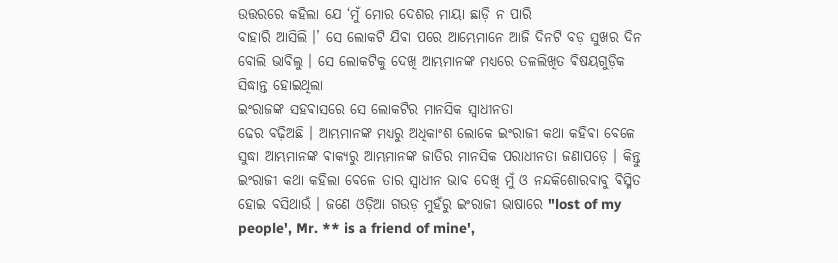ଉତ୍ତରରେ କହିଲା ଯେ ‘ମୁଁ ମୋର ଦେଶର ମାୟା ଛାଡ଼ି ନ ପାରି
ବାହାରି ଆସିଲି ।’ ସେ ଲୋକଟି ଯିଵା ପରେ ଆମ୍ଭେମାନେ ଆଜି ଦିନଟି ବଡ଼ ସୁଖର ଦିନ
ବୋଲି ଭାବିଲୁ । ସେ ଲୋକଟିକୁ ଦେଖି ଆମ୍ଭମାନଙ୍କ ମଧ୍ୟରେ ତଳଲିଖିତ ଵିଷୟଗୁଡ଼ିକ
ସିଦ୍ଧାନ୍ତ ହୋଇଥିଲା
ଇଂରାଜଙ୍କ ସହଵାସରେ ସେ ଲୋକଟିର ମାନସିକ ସ୍ଵାଧୀନତା
ଢେର ବଢ଼ିଅଛି । ଆମ୍ଭମାନଙ୍କ ମଧ୍ୟରୁ ଅଧିକାଂଶ ଲୋକେ ଇଂରାଜୀ କଥା କହିଵା ବେଳେ
ସୁଦ୍ଧା ଆମ୍ଭମାନଙ୍କ ଵାକ୍ୟରୁ ଆମ୍ଭମାନଙ୍କ ଜାତିର ମାନସିକ ପରାଧୀନତା ଜଣାପଡ଼େ । କିନ୍ତୁ
ଇଂରାଜୀ କଥା କହିଲା ବେଳେ ତାର ସ୍ବାଧୀନ ଭାବ ଦେଖି ମୁଁ ଓ ନନ୍ଦକିଶୋରବାବୁ ଵିସ୍ମିତ
ହୋଇ ବସିଥାଉଁ । ଜଣେ ଓଡ଼ିଆ ଗଉଡ଼ ମୁହଁରୁ ଇଂରାଜୀ ଭାଷାରେ "lost of my
people', Mr. ** is a friend of mine',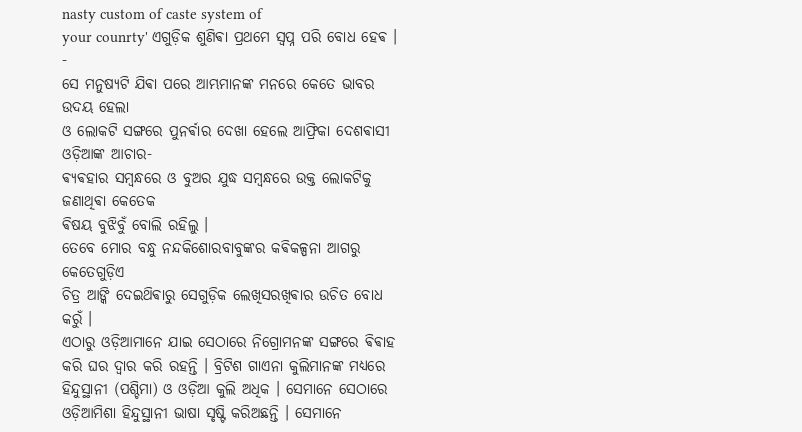nasty custom of caste system of
your counrty' ଏଗୁଡ଼ିକ ଶୁଣିଵା ପ୍ରଥମେ ସ୍ଵପ୍ନ ପରି ବୋଧ ହେଵ ।
-
ସେ ମନୁଷ୍ୟଟି ଯିଵା ପରେ ଆମ୍ଭମାନଙ୍କ ମନରେ କେତେ ଭାବର ଉଦୟ ହେଲା
ଓ ଲୋକଟି ସଙ୍ଗରେ ପୁନର୍ଵାର ଦେଖା ହେଲେ ଆଫ୍ରିକା ଦେଶଵାସୀ ଓଡ଼ିଆଙ୍କ ଆଚାର-
ଵ୍ୟଵହାର ସମ୍ବନ୍ଧରେ ଓ ବୁଅର ଯୁଦ୍ଧ ସମ୍ବନ୍ଧରେ ଉକ୍ତ ଲୋକଟିକୁ ଜଣାଥିଵା କେତେକ
ଵିଷୟ ବୁଝିବୁଁ ବୋଲି ରହିଲୁ ।
ତେବେ ମୋର ବନ୍ଧୁ ନନ୍ଦକିଶୋରବାବୁଙ୍କର କଵିକଳ୍ପନା ଆଗରୁ କେତେଗୁଡ଼ିଏ
ଚିତ୍ର ଆଙ୍କି ଦେଇଥ‌ିଵାରୁ ସେଗୁଡ଼ିକ ଲେଖିସରଖିଵାର ଉଚିତ ବୋଧ କରୁଁ ।
ଏଠାରୁ ଓଡ଼ିଆମାନେ ଯାଇ ସେଠାରେ ନିଗ୍ରୋମନଙ୍କ ସଙ୍ଗରେ ଵିଵାହ କରି ଘର ଦ୍ଵାର କରି ରହନ୍ତି । ବ୍ରିଟିଶ ଗାଏନା କୁଲିମାନଙ୍କ ମଧ୍ୟରେ ହିନ୍ଦୁସ୍ଥାନୀ (ପଶ୍ଚିମା) ଓ ଓଡ଼ିଆ କୁଲି ଅଧିକ । ସେମାନେ ସେଠାରେ ଓଡ଼ିଆମିଶା ହିନ୍ଦୁସ୍ଥାନୀ ଭାଷା ସୃଷ୍ଟି କରିଅଛନ୍ତି । ସେମାନେ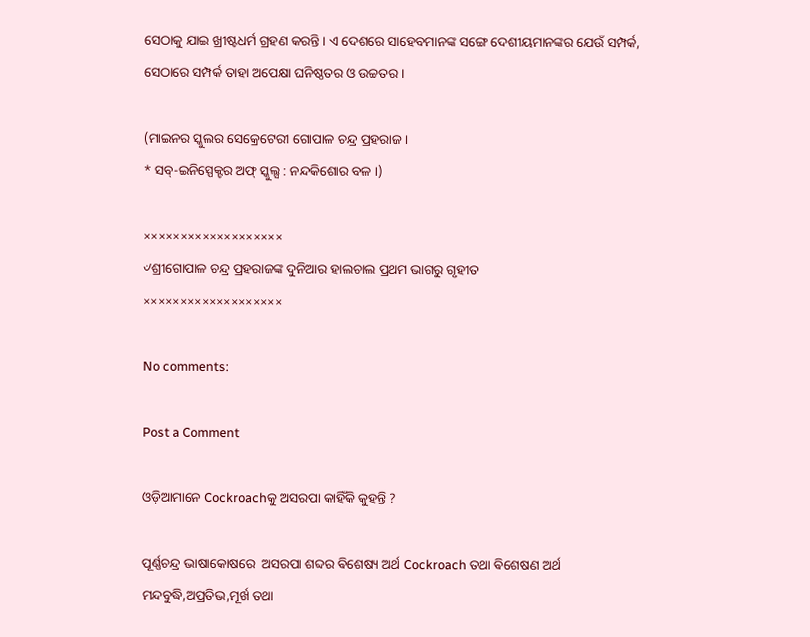ସେଠାକୁ ଯାଇ ଖ୍ରୀଷ୍ଟଧର୍ମ ଗ୍ରହଣ କରନ୍ତି । ଏ ଦେଶରେ ସାହେବମାନଙ୍କ ସଙ୍ଗେ ଦେଶୀୟମାନଙ୍କର ଯେଉଁ ସମ୍ପର୍କ, ସେଠାରେ ସମ୍ପର୍କ ତାହା ଅପେକ୍ଷା ଘନିଷ୍ଠତର ଓ ଉଚ୍ଚତର ।

(ମାଇନର ସ୍କୁଲର ସେକ୍ରେଟେରୀ ଗୋପାଳ ଚନ୍ଦ୍ର ପ୍ରହରାଜ ।
* ସବ୍-ଇନିସ୍ପେକ୍ଟର ଅଫ୍ ସ୍କୁଲ୍ସ : ନନ୍ଦକିଶୋର ବଳ ।)

×××××××××××××××××××
୰ଶ୍ରୀଗୋପାଳ ଚନ୍ଦ୍ର ପ୍ରହରାଜଙ୍କ ଦୁନିଆର ହାଲଚାଲ ପ୍ରଥମ ଭାଗରୁ ଗୃହୀତ
×××××××××××××××××××

No comments:

Post a Comment

ଓଡ଼ିଆମାନେ Cockroachକୁ ଅସରପା କାହିଁକି କୁହନ୍ତି ?

ପୂର୍ଣ୍ଣଚନ୍ଦ୍ର ଭାଷାକୋଷରେ  ଅସରପା ଶବ୍ଦର ଵିଶେଷ୍ୟ ଅର୍ଥ Cockroach ତଥା ଵିଶେଷଣ ଅର୍ଥ ମନ୍ଦବୁଦ୍ଧି,ଅପ୍ରତିଭ,ମୂର୍ଖ ତଥା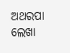ଅଥରପା ଲେଖା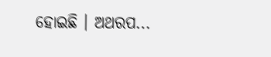ହୋଇଛି । ଅଥରପ...